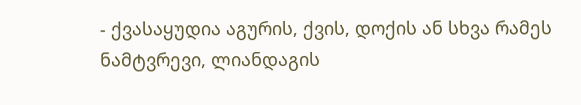- ქვასაყუდია აგურის, ქვის, დოქის ან სხვა რამეს ნამტვრევი, ლიანდაგის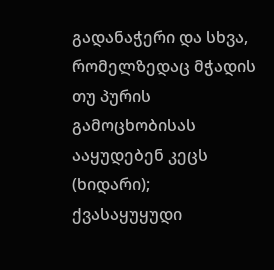გადანაჭერი და სხვა, რომელზედაც მჭადის თუ პურის გამოცხობისას ააყუდებენ კეცს (ხიდარი); ქვასაყუყუდი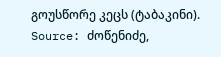გოუსწორე კეცს (ტაბაკინი).
Source: ძოწენიძე,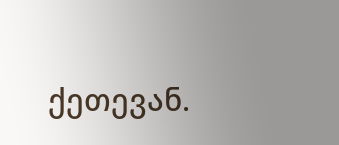ქეთევან.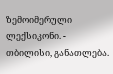ზემოიმერული ლექსიკონი. - თბილისი, განათლება.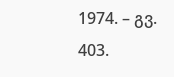1974. – გვ. 403.